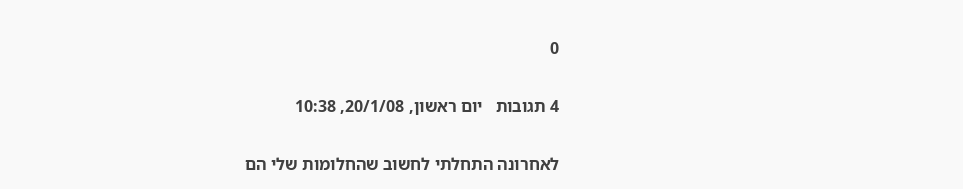0

4 תגובות   יום ראשון, 20/1/08, 10:38

לאחרונה התחלתי לחשוב שהחלומות שלי הם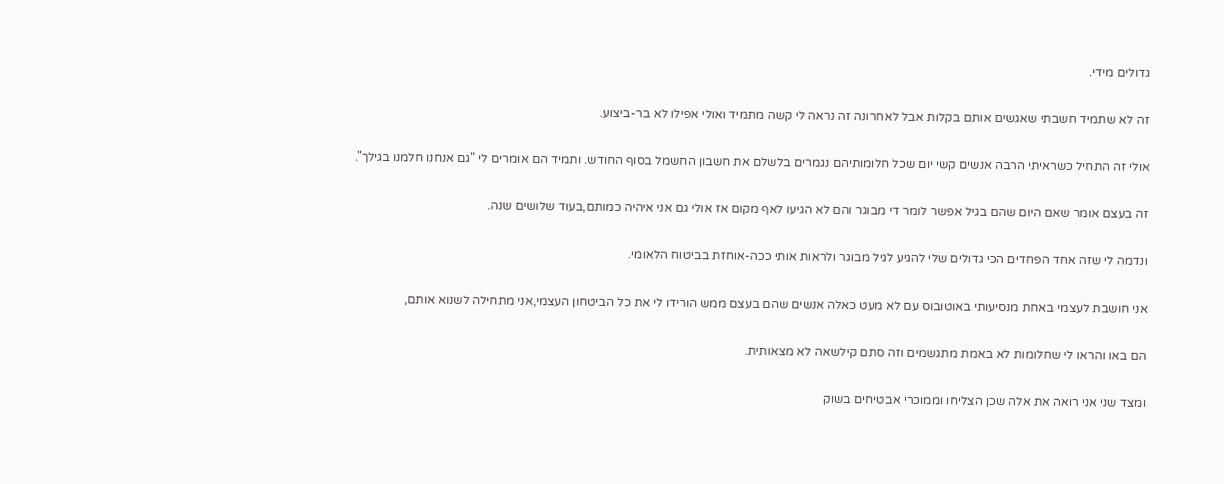גדולים מידי.

זה לא שתמיד חשבתי שאגשים אותם בקלות אבל לאחרונה זה נראה לי קשה מתמיד ואולי אפילו לא בר-ביצוע.

אולי זה התחיל כשראיתי הרבה אנשים קשי יום שכל חלומותיהם נגמרים בלשלם את חשבון החשמל בסוף החודש. ותמיד הם אומרים לי "גם אנחנו חלמנו בגילך".

זה בעצם אומר שאם היום שהם בגיל אפשר לומר די מבוגר והם לא הגיעו לאף מקום אז אולי גם אני איהיה כמותם,בעוד שלושים שנה.

ונדמה לי שזה אחד הפחדים הכי גדולים שלי להגיע לגיל מבוגר ולראות אותי ככה-אוחזת בביטוח הלאומי.

אני חושבת לעצמי באחת מנסיעותי באוטובוס עם לא מעט כאלה אנשים שהם בעצם ממש הורידו לי את כל הביטחון העצמי,אני מתחילה לשנוא אותם,

הם באו והראו לי שחלומות לא באמת מתגשמים וזה סתם קילשאה לא מצאותית.

ומצד שני אני רואה את אלה שכן הצליחו וממוכרי אבטיחים בשוק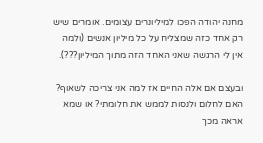מחנה יהודה הפכו למיליונרים עצומים. אומרים שיש רק אחד כזה שמצליח על כל מיליון אנשים (ולמה אין לי הרגשה שאני האחד הזה מתוך המיליון???).

ובעצם אם אלה החיים אז למה אני צריכה לשאוף? האם לחלום ולנסות לממש את חלומתי? או שמא אראה מכך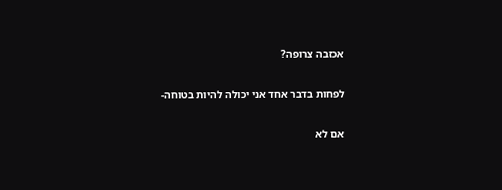אכזבה צרופה?

לפחות בדבר אחד אני יכולה להיות בטוחה-

אם לא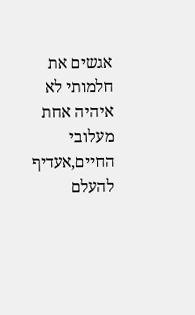אגשים את חלמותי לא איהיה אחת מעלובי החיים,אעדיף להעלם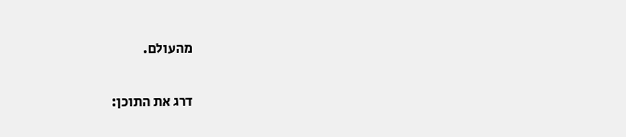מהעולם.

דרג את התוכן: